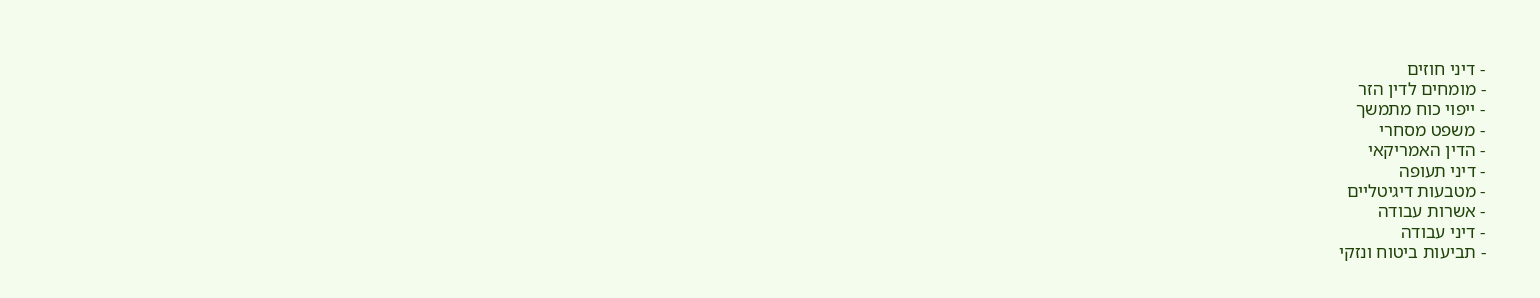- דיני חוזים
- מומחים לדין הזר
- ייפוי כוח מתמשך
- משפט מסחרי
- הדין האמריקאי
- דיני תעופה
- מטבעות דיגיטליים
- אשרות עבודה
- דיני עבודה
- תביעות ביטוח ונזקי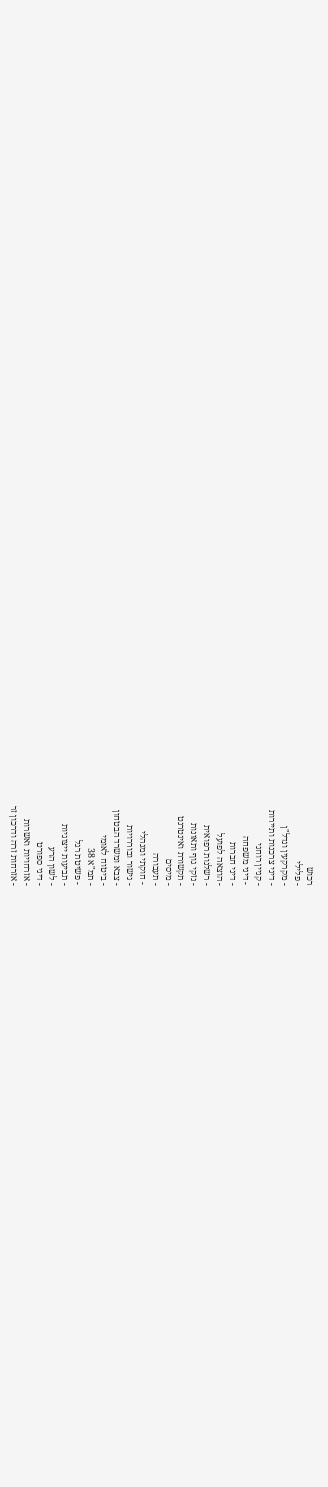רכוש
- פלילי
- מקרקעין ונדל"ן
- דיני צרכנות ותיירות
- קניין רוחני
- דיני משפחה
- דיני חברות
- הוצאה לפועל
- רשלנות רפואית
- נזקי גוף ותאונות
- תקשורת ואינטרנט
- מיסים
- תעבורה
- חוקתי ומנהלי
- גישור ובוררויות
- צבא ומשרד הבטחון
- ביטוח לאומי
- תמ"א 38
- פשיטת רגל
- תביעות ייצוגיות
- לשון הרע
- דיני ספורט
- אזרחויות ואשרות
- אזרחות זרה ודרכון זר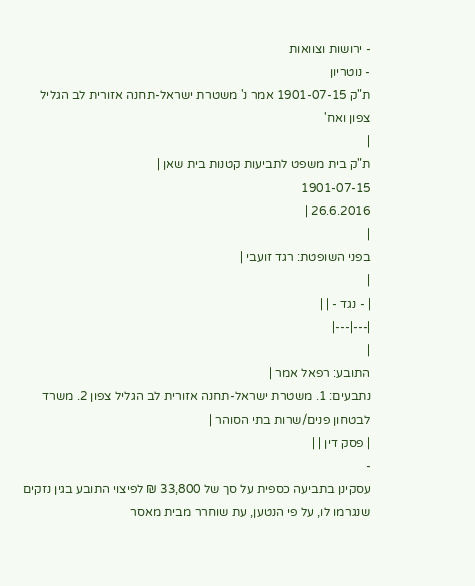- ירושות וצוואות
- נוטריון
ת"ק 1901-07-15 אמר נ' משטרת ישראל-תחנה אזורית לב הגליל צפון ואח'
|
ת"ק בית משפט לתביעות קטנות בית שאן |
1901-07-15
26.6.2016 |
|
בפני השופטת: רגד זועבי |
|
| - נגד - | |
|---|---|
|
התובע: רפאל אמר |
נתבעים: 1. משטרת ישראל-תחנה אזורית לב הגליל צפון 2. משרד לבטחון פנים/שרות בתי הסוהר |
| פסק דין | |
-
עסקינן בתביעה כספית על סך של 33,800 ₪ לפיצוי התובע בגין נזקים שנגרמו לו, על פי הנטען, עת שוחרר מבית מאסר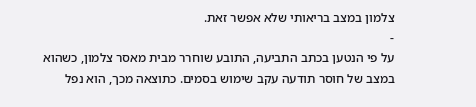צלמון במצב בריאותי שלא אפשר זאת.
-
על פי הנטען בכתב התביעה, התובע שוחרר מבית מאסר צלמון, כשהוא במצב של חוסר תודעה עקב שימוש בסמים. כתוצאה מכך, הוא נפל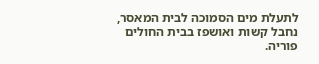לתעלת מים הסמוכה לבית המאסר, נחבל קשות ואושפז בבית החולים פוריה.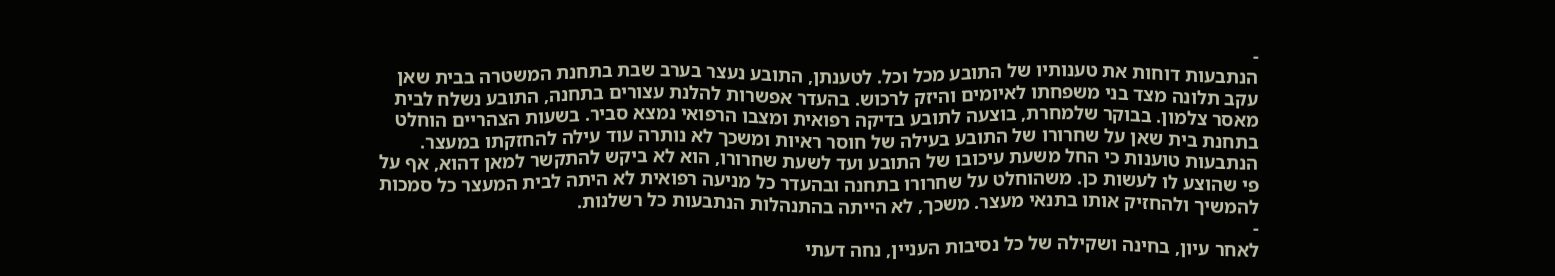-
הנתבעות דוחות את טענותיו של התובע מכל וכל. לטענתן, התובע נעצר בערב שבת בתחנת המשטרה בבית שאן עקב תלונה מצד בני משפחתו לאיומים והיזק לרכוש. בהעדר אפשרות להלנת עצורים בתחנה, התובע נשלח לבית מאסר צלמון. בבוקר שלמחרת, בוצעה לתובע בדיקה רפואית ומצבו הרפואי נמצא סביר. בשעות הצהריים הוחלט בתחנת בית שאן על שחרורו של התובע בעילה של חוסר ראיות ומשכך לא נותרה עוד עילה להחזקתו במעצר. הנתבעות טוענות כי החל משעת עיכובו של התובע ועד לשעת שחרורו, הוא לא ביקש להתקשר למאן דהוא, אף על פי שהוצע לו לעשות כן. משהוחלט על שחרורו בתחנה ובהעדר כל מניעה רפואית לא היתה לבית המעצר כל סמכות להמשיך ולהחזיק אותו בתנאי מעצר. משכך, לא הייתה בהתנהלות הנתבעות כל רשלנות.
-
לאחר עיון, בחינה ושקילה של כל נסיבות העניין, נחה דעתי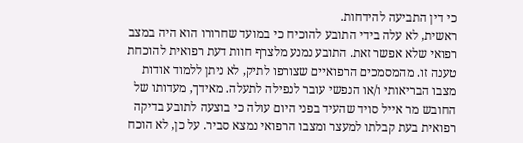כי דין התביעה להידחות.
ראשית, לא עלה בידי התובע להוכיח כי במועד שחרורו הוא היה במצב רפואי שלא אפשר זאת. התובע נמנע מלצרף חוות דעת רפואית להוכחת טענה זו. מהמסמכים הרפואיים שצורפו לתיק, לא ניתן ללמוד אודות מצבו הבריאותי ו/או הנפשי עובר לנפילה לתעלה. מאידך, מעדותו של החובש מר אייל סויד שהעיד בפני היום עולה כי בוצעה לתובע בדיקה רפואית בעת קבלתו למעצר ומצבו הרפואי נמצא סביר. על כן, לא הוכח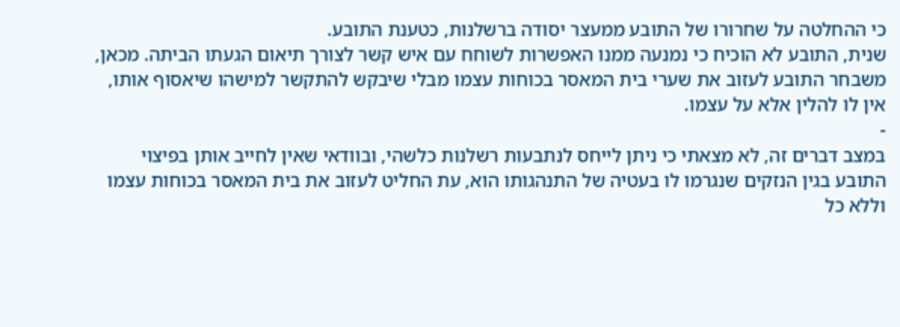כי ההחלטה על שחרורו של התובע ממעצר יסודה ברשלנות, כטענת התובע.
שנית, התובע לא הוכיח כי נמנעה ממנו האפשרות לשוחח עם איש קשר לצורך תיאום הגעתו הביתה. מכאן, משבחר התובע לעזוב את שערי בית המאסר בכוחות עצמו מבלי שיבקש להתקשר למישהו שיאסוף אותו, אין לו להלין אלא על עצמו.
-
במצב דברים זה, לא מצאתי כי ניתן לייחס לנתבעות רשלנות כלשהי, ובוודאי שאין לחייב אותן בפיצוי התובע בגין הנזקים שנגרמו לו בעטיה של התנהגותו הוא, עת החליט לעזוב את בית המאסר בכוחות עצמו וללא כל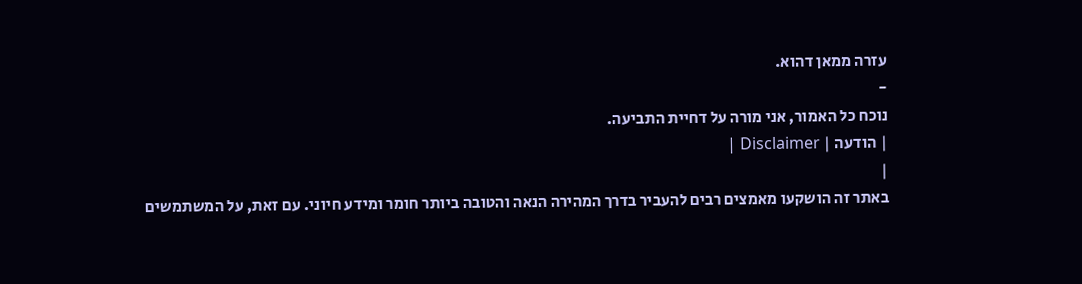עזרה ממאן דהוא.
-
נוכח כל האמור, אני מורה על דחיית התביעה.
| הודעה | Disclaimer |
|
באתר זה הושקעו מאמצים רבים להעביר בדרך המהירה הנאה והטובה ביותר חומר ומידע חיוני. עם זאת, על המשתמשים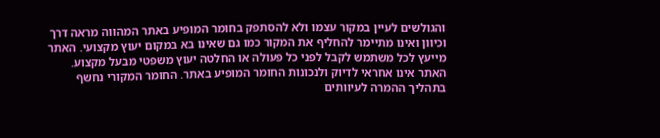והגולשים לעיין במקור עצמו ולא להסתפק בחומר המופיע באתר המהווה מראה דרך וכיוון ואינו מתיימר להחליף את המקור כמו גם שאינו בא במקום יעוץ מקצועי. האתר מייעץ לכל משתמש לקבל לפני כל פעולה או החלטה יעוץ משפטי מבעל מקצוע. האתר אינו אחראי לדיוק ולנכונות החומר המופיע באתר. החומר המקורי נחשף בתהליך ההמרה לעיוותים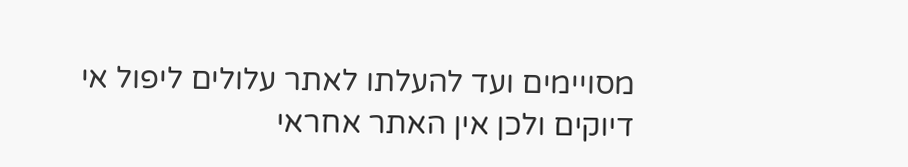מסויימים ועד להעלתו לאתר עלולים ליפול אי דיוקים ולכן אין האתר אחראי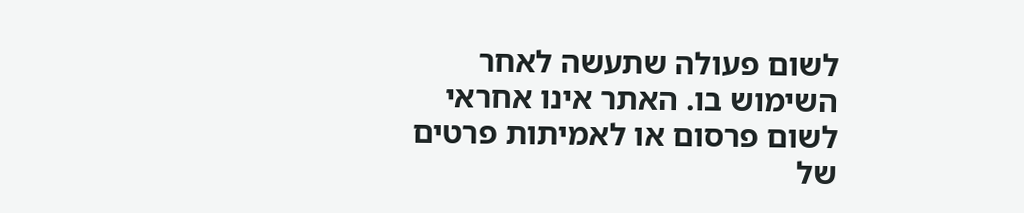לשום פעולה שתעשה לאחר השימוש בו. האתר אינו אחראי לשום פרסום או לאמיתות פרטים של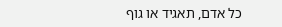כל אדם, תאגיד או גוף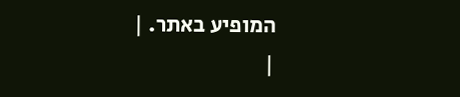המופיע באתר. |
|